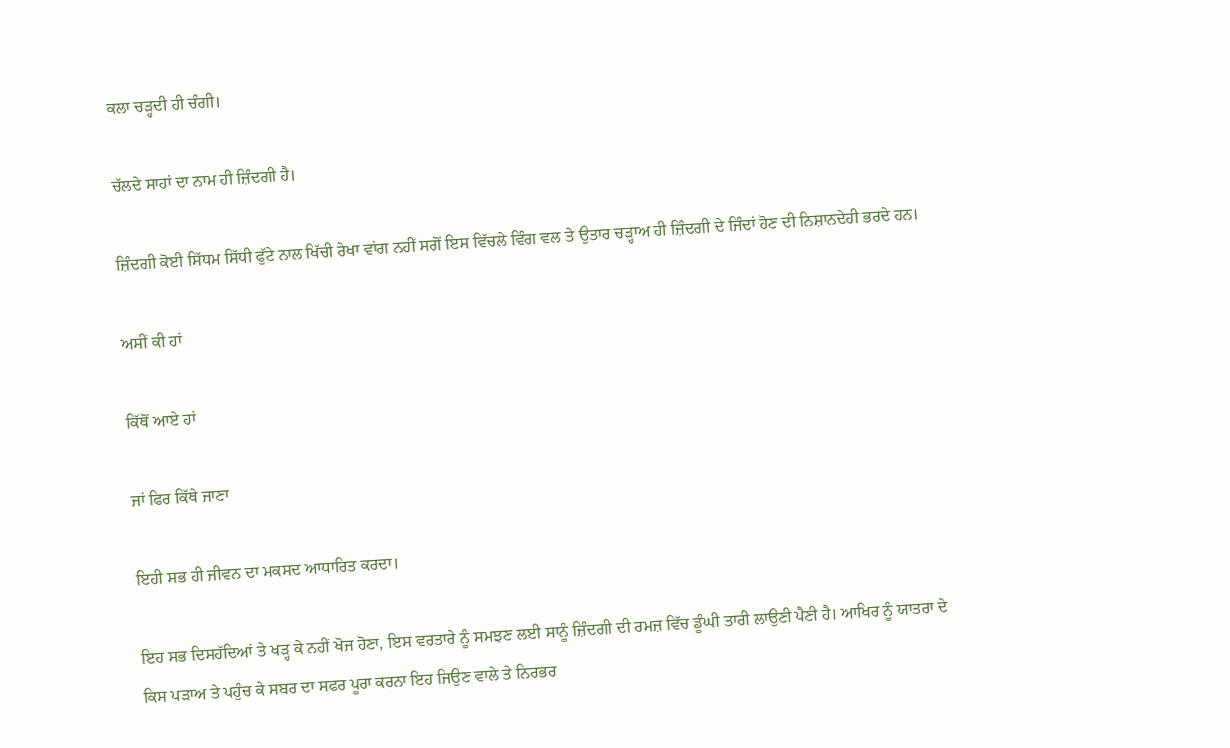ਕਲਾ ਚੜ੍ਹਦੀ ਹੀ ਚੰਗੀ।

ਚੱਲਦੇ ਸਾਹਾਂ ਦਾ ਨਾਮ ਹੀ ਜ਼ਿੰਦਗੀ ਹੈ।

ਜ਼ਿੰਦਗੀ ਕੋਈ ਸਿੱਧਮ ਸਿੱਧੀ ਫੁੱਟੇ ਨਾਲ ਖਿੱਚੀ ਰੇਖਾ ਵਾਂਗ ਨਹੀਂ ਸਗੋਂ ਇਸ ਵਿੱਚਲੇ ਵਿੰਗ ਵਲ ਤੇ ਉਤਾਰ ਚੜ੍ਹਾਅ ਹੀ ਜ਼ਿੰਦਗੀ ਦੇ ਜਿੰਦਾਂ ਹੋਣ ਦੀ ਨਿਸ਼ਾਨਦੇਹੀ ਭਰਦੇ ਹਨ।

ਅਸੀਂ ਕੀ ਹਾਂ

ਕਿੱਥੋਂ ਆਏ ਹਾਂ

ਜਾਂ ਫਿਰ ਕਿੱਥੇ ਜਾਣਾ

ਇਹੀ ਸਭ ਹੀ ਜੀਵਨ ਦਾ ਮਕਸਦ ਆਧਾਰਿਤ ਕਰਦਾ।

ਇਹ ਸਭ ਦਿਸਹੱਦਿਆਂ ਤੇ ਖੜ੍ਹ ਕੇ ਨਹੀਂ ਖੋਜ ਹੋਣਾ, ਇਸ ਵਰਤਾਰੇ ਨੂੰ ਸਮਝਣ ਲਈ ਸਾਨੂੰ ਜ਼ਿੰਦਗੀ ਦੀ ਰਮਜ਼ ਵਿੱਚ ਡੂੰਘੀ ਤਾਰੀ ਲਾਉਣੀ ਪੈਣੀ ਹੈ। ਆਖਿਰ ਨੂੰ ਯਾਤਰਾ ਦੇ ਕਿਸ ਪੜਾਅ ਤੇ ਪਹੁੰਚ ਕੇ ਸਬਰ ਦਾ ਸਫਰ ਪੂਰਾ ਕਰਨਾ ਇਹ ਜਿਉਣ ਵਾਲੇ ਤੇ ਨਿਰਭਰ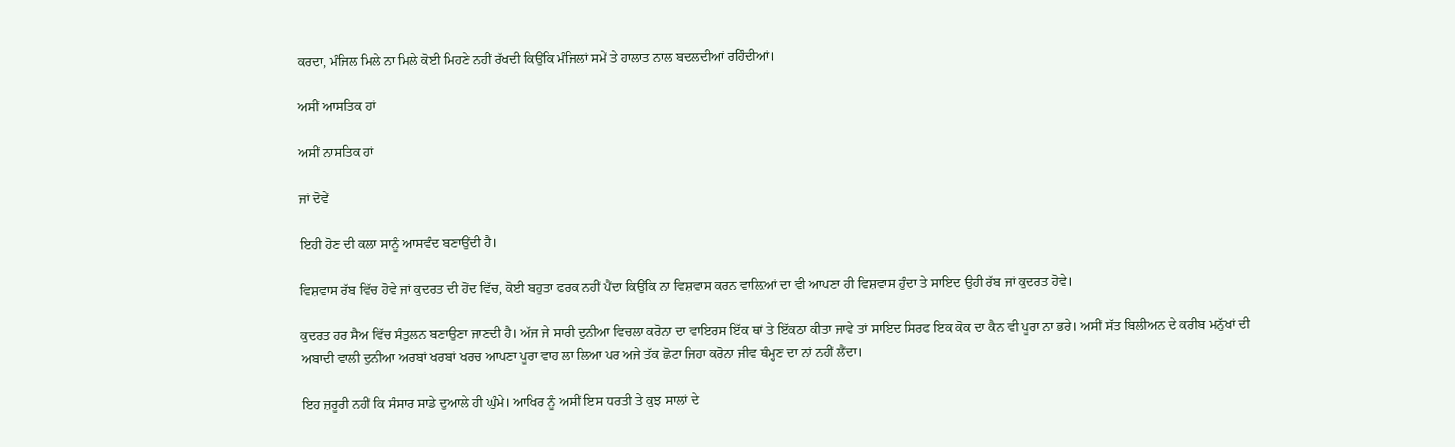ਕਰਦਾ, ਮੰਜਿਲ ਮਿਲੇ ਨਾ ਮਿਲੇ ਕੋਈ ਮਿਹਣੇ ਨਹੀਂ ਰੱਖਦੀ ਕਿਉਂਕਿ ਮੰਜਿਲਾਂ ਸਮੇਂ ਤੇ ਹਾਲਾਤ ਨਾਲ ਬਦਲਦੀਆਂ ਰਹਿੰਦੀਆਂ।

ਅਸੀਂ ਆਸਤਿਕ ਹਾਂ

ਅਸੀਂ ਨਾਸਤਿਕ ਹਾਂ

ਜਾਂ ਦੋਵੇਂ

ਇਹੀ ਹੋਣ ਦੀ ਕਲਾ ਸਾਨੂੰ ਆਸਵੰਦ ਬਣਾਉਂਦੀ ਹੈ।

ਵਿਸ਼ਵਾਸ ਰੱਬ ਵਿੱਚ ਹੋਵੇ ਜਾਂ ਕੁਦਰਤ ਦੀ ਹੋਂਦ ਵਿੱਚ, ਕੋਈ ਬਹੁਤਾ ਫਰਕ ਨਹੀਂ ਪੈਂਦਾ ਕਿਉਂਕਿ ਨਾ ਵਿਸ਼ਵਾਸ ਕਰਨ ਵਾਲ਼ਿਆਂ ਦਾ ਵੀ ਆਪਣਾ ਹੀ ਵਿਸ਼ਵਾਸ ਹੁੰਦਾ ਤੇ ਸਾਇਦ ਉਹੀ ਰੱਬ ਜਾਂ ਕੁਦਰਤ ਹੋਵੇ।

ਕੁਦਰਤ ਹਰ ਸੈਅ ਵਿੱਚ ਸੰਤੁਲਨ ਬਣਾਉਣਾ ਜਾਣਦੀ ਹੈ। ਅੱਜ ਜੇ ਸਾਰੀ ਦੁਨੀਆ ਵਿਚਲਾ ਕਰੋਨਾ ਦਾ ਵਾਇਰਸ ਇੱਕ ਥਾਂ ਤੇ ਇੱਕਠਾ ਕੀਤਾ ਜਾਵੇ ਤਾਂ ਸਾਇਦ ਸਿਰਫ ਇਕ ਕੋਕ ਦਾ ਕੈਨ ਵੀ ਪੂਰਾ ਨਾ ਭਰੇ। ਅਸੀਂ ਸੱਤ ਬਿਲੀਅਨ ਦੇ ਕਰੀਬ ਮਨੁੱਖਾਂ ਦੀ ਅਬਾਦੀ ਵਾਲੀ ਦੁਨੀਆ ਅਰਬਾਂ ਖਰਬਾਂ ਖਰਚ ਆਪਣਾ ਪੂਰਾ ਵਾਹ ਲਾ ਲਿਆ ਪਰ ਅਜੇ ਤੱਕ ਛੋਟਾ ਜਿਹਾ ਕਰੋਨਾ ਜੀਵ ਥੰਮ੍ਹਣ ਦਾ ਨਾਂ ਨਹੀਂ ਲੈਂਦਾ।

ਇਹ ਜ਼ਰੂਰੀ ਨਹੀਂ ਕਿ ਸੰਸਾਰ ਸਾਡੇ ਦੁਆਲੇ ਹੀ ਘੁੰਮੇ। ਆਖਿਰ ਨੂੰ ਅਸੀਂ ਇਸ ਧਰਤੀ ਤੇ ਕੁਝ ਸਾਲਾਂ ਦੇ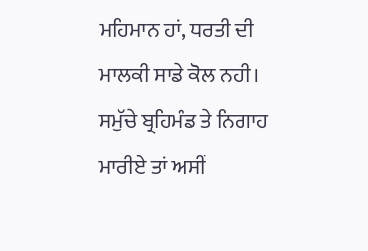ਮਹਿਮਾਨ ਹਾਂ, ਧਰਤੀ ਦੀ ਮਾਲਕੀ ਸਾਡੇ ਕੋਲ ਨਹੀ। ਸਮੁੱਚੇ ਬ੍ਰਹਿਮੰਡ ਤੇ ਨਿਗਾਹ ਮਾਰੀਏ ਤਾਂ ਅਸੀਂ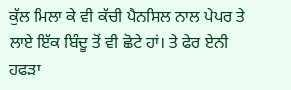ਕੁੱਲ ਮਿਲਾ ਕੇ ਵੀ ਕੱਚੀ ਪੈਨਸਿਲ ਨਾਲ ਪੇਪਰ ਤੇ ਲਾਏ ਇੱਕ ਬਿੰਦੂ ਤੋਂ ਵੀ ਛੋਟੇ ਹਾਂ। ਤੇ ਫੇਰ ਏਨੀ ਹਫੜਾ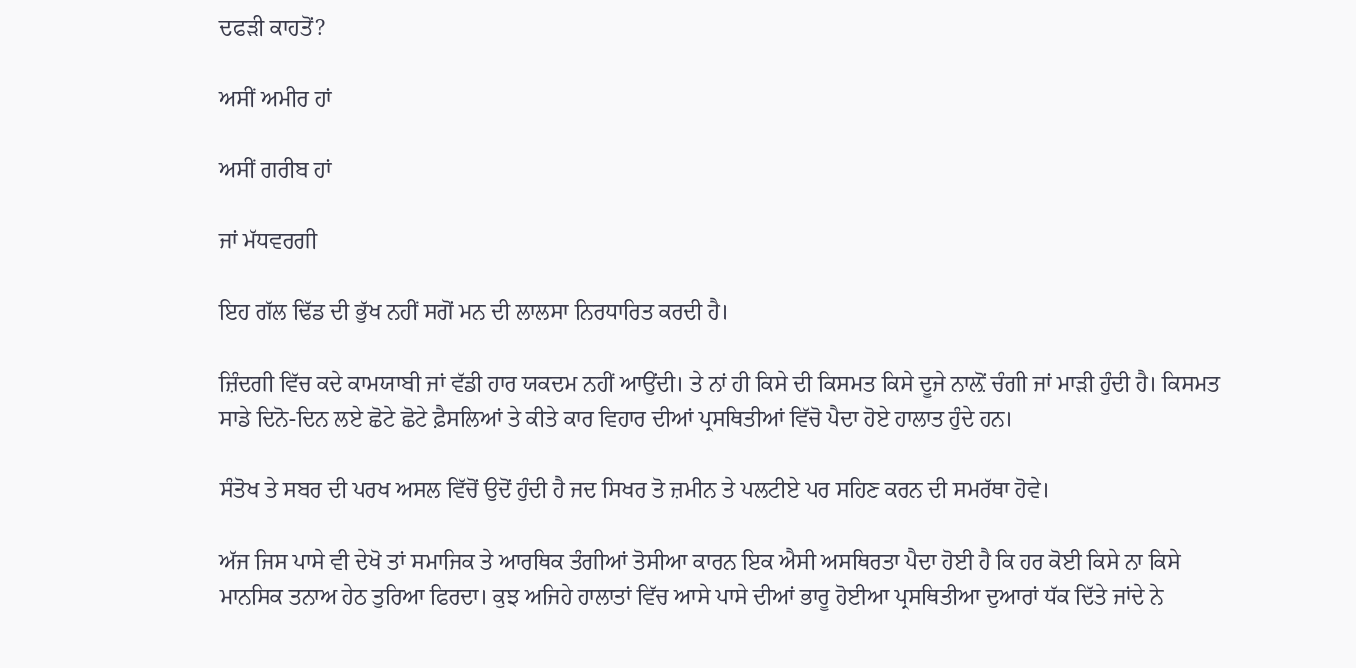ਦਫੜੀ ਕਾਹਤੋਂ?

ਅਸੀਂ ਅਮੀਰ ਹਾਂ

ਅਸੀਂ ਗਰੀਬ ਹਾਂ

ਜਾਂ ਮੱਧਵਰਗੀ

ਇਹ ਗੱਲ ਢਿੱਡ ਦੀ ਭੁੱਖ ਨਹੀਂ ਸਗੋਂ ਮਨ ਦੀ ਲਾਲਸਾ ਨਿਰਧਾਰਿਤ ਕਰਦੀ ਹੈ।

ਜ਼ਿੰਦਗੀ ਵਿੱਚ ਕਦੇ ਕਾਮਯਾਬੀ ਜਾਂ ਵੱਡੀ ਹਾਰ ਯਕਦਮ ਨਹੀਂ ਆਉਂਦੀ। ਤੇ ਨਾਂ ਹੀ ਕਿਸੇ ਦੀ ਕਿਸਮਤ ਕਿਸੇ ਦੂਜੇ ਨਾਲ਼ੋਂ ਚੰਗੀ ਜਾਂ ਮਾੜੀ ਹੁੰਦੀ ਹੈ। ਕਿਸਮਤ ਸਾਡੇ ਦਿਨੋ-ਦਿਨ ਲਏ ਛੋਟੇ ਛੋਟੇ ਫ਼ੈਸਲਿਆਂ ਤੇ ਕੀਤੇ ਕਾਰ ਵਿਹਾਰ ਦੀਆਂ ਪ੍ਰਸਥਿਤੀਆਂ ਵਿੱਚੋ ਪੈਦਾ ਹੋਏ ਹਾਲਾਤ ਹੁੰਦੇ ਹਨ।

ਸੰਤੋਖ ਤੇ ਸਬਰ ਦੀ ਪਰਖ ਅਸਲ ਵਿੱਚੋਂ ਉਦੋਂ ਹੁੰਦੀ ਹੈ ਜਦ ਸਿਖਰ ਤੋ ਜ਼ਮੀਨ ਤੇ ਪਲਟੀਏ ਪਰ ਸਹਿਣ ਕਰਨ ਦੀ ਸਮਰੱਥਾ ਹੋਵੇ।

ਅੱਜ ਜਿਸ ਪਾਸੇ ਵੀ ਦੇਖੋ ਤਾਂ ਸਮਾਜਿਕ ਤੇ ਆਰਥਿਕ ਤੰਗੀਆਂ ਤੋਸੀਆ ਕਾਰਨ ਇਕ ਐਸੀ ਅਸਥਿਰਤਾ ਪੈਦਾ ਹੋਈ ਹੈ ਕਿ ਹਰ ਕੋਈ ਕਿਸੇ ਨਾ ਕਿਸੇ ਮਾਨਸਿਕ ਤਨਾਅ ਹੇਠ ਤੁਰਿਆ ਫਿਰਦਾ। ਕੁਝ ਅਜਿਹੇ ਹਾਲਾਤਾਂ ਵਿੱਚ ਆਸੇ ਪਾਸੇ ਦੀਆਂ ਭਾਰੂ ਹੋਈਆ ਪ੍ਰਸਥਿਤੀਆ ਦੁਆਰਾਂ ਧੱਕ ਦਿੱਤੇ ਜਾਂਦੇ ਨੇ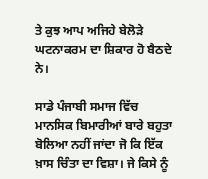ਤੇ ਕੁਝ ਆਪ ਅਜਿਹੇ ਬੇਲੋੜੇ ਘਟਨਾਕਰਮ ਦਾ ਸ਼ਿਕਾਰ ਹੋ ਬੈਠਦੇ ਨੇ।

ਸਾਡੇ ਪੰਜਾਬੀ ਸਮਾਜ ਵਿੱਚ ਮਾਨਸਿਕ ਬਿਮਾਰੀਆਂ ਬਾਰੇ ਬਹੁਤਾ ਬੋਲਿਆ ਨਹੀਂ ਜਾਂਦਾ ਜੋ ਕਿ ਇੱਕ ਖ਼ਾਸ ਚਿੰਤਾ ਦਾ ਵਿਸ਼ਾ। ਜੇ ਕਿਸੇ ਨੂੰ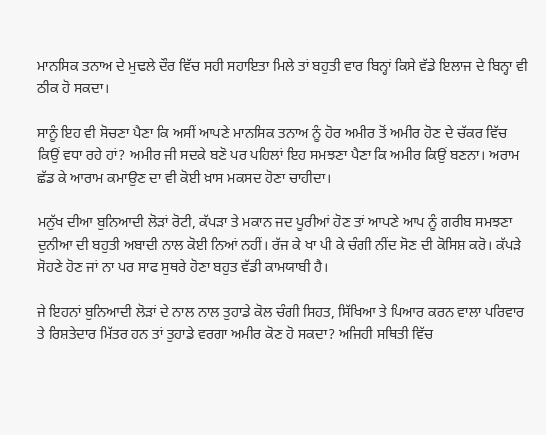ਮਾਨਸਿਕ ਤਨਾਅ ਦੇ ਮੁਢਲੇ ਦੌਰ ਵਿੱਚ ਸਹੀ ਸਹਾਇਤਾ ਮਿਲੇ ਤਾਂ ਬਹੁਤੀ ਵਾਰ ਬਿਨ੍ਹਾਂ ਕਿਸੇ ਵੱਡੇ ਇਲਾਜ ਦੇ ਬਿਨ੍ਹਾ ਵੀ ਠੀਕ ਹੋ ਸਕਦਾ।

ਸਾਨੂੰ ਇਹ ਵੀ ਸੋਚਣਾ ਪੈਣਾ ਕਿ ਅਸੀਂ ਆਪਣੇ ਮਾਨਸਿਕ ਤਨਾਅ ਨੂੰ ਹੋਰ ਅਮੀਰ ਤੋਂ ਅਮੀਰ ਹੋਣ ਦੇ ਚੱਕਰ ਵਿੱਚ ਕਿਉਂ ਵਧਾ ਰਹੇ ਹਾਂ? ਅਮੀਰ ਜੀ ਸਦਕੇ ਬਣੋ ਪਰ ਪਹਿਲਾਂ ਇਹ ਸਮਝਣਾ ਪੈਣਾ ਕਿ ਅਮੀਰ ਕਿਉਂ ਬਣਨਾ। ਅਰਾਮ ਛੱਡ ਕੇ ਆਰਾਮ ਕਮਾਉਣ ਦਾ ਵੀ ਕੋਈ ਖ਼ਾਸ ਮਕਸਦ ਹੋਣਾ ਚਾਹੀਦਾ।

ਮਨੁੱਖ ਦੀਆ ਬੁਨਿਆਦੀ ਲੋੜਾਂ ਰੋਟੀ, ਕੱਪੜਾ ਤੇ ਮਕਾਨ ਜਦ ਪੂਰੀਆਂ ਹੋਣ ਤਾਂ ਆਪਣੇ ਆਪ ਨੂੰ ਗਰੀਬ ਸਮਝਣਾ ਦੁਨੀਆ ਦੀ ਬਹੁਤੀ ਅਬਾਦੀ ਨਾਲ ਕੋਈ ਨਿਆਂ ਨਹੀਂ। ਰੱਜ ਕੇ ਖਾ ਪੀ ਕੇ ਚੰਗੀ ਨੀਂਦ ਸੋਣ ਦੀ ਕੋਸਿਸ਼ ਕਰੋ। ਕੱਪੜੇ ਸੋਹਣੇ ਹੋਣ ਜਾਂ ਨਾ ਪਰ ਸਾਫ ਸੁਥਰੇ ਹੋਣਾ ਬਹੁਤ ਵੱਡੀ ਕਾਮਯਾਬੀ ਹੈ।

ਜੇ ਇਹਨਾਂ ਬੁਨਿਆਦੀ ਲੋੜਾਂ ਦੇ ਨਾਲ ਨਾਲ ਤੁਹਾਡੇ ਕੋਲ ਚੰਗੀ ਸਿਹਤ, ਸਿੱਖਿਆ ਤੇ ਪਿਆਰ ਕਰਨ ਵਾਲਾ ਪਰਿਵਾਰ ਤੇ ਰਿਸ਼ਤੇਦਾਰ ਮਿੱਤਰ ਹਨ ਤਾਂ ਤੁਹਾਡੇ ਵਰਗਾ ਅਮੀਰ ਕੋਣ ਹੋ ਸਕਦਾ? ਅਜਿਹੀ ਸਥਿਤੀ ਵਿੱਚ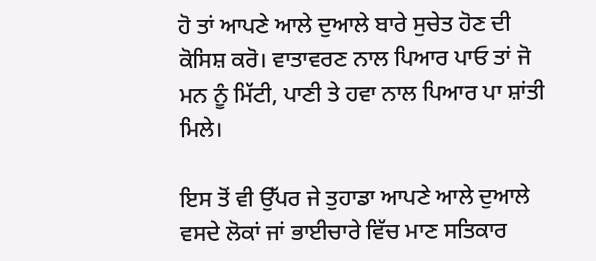ਹੋ ਤਾਂ ਆਪਣੇ ਆਲੇ ਦੁਆਲੇ ਬਾਰੇ ਸੁਚੇਤ ਹੋਣ ਦੀ ਕੋਸਿਸ਼ ਕਰੋ। ਵਾਤਾਵਰਣ ਨਾਲ ਪਿਆਰ ਪਾਓ ਤਾਂ ਜੋ ਮਨ ਨੂੰ ਮਿੱਟੀ, ਪਾਣੀ ਤੇ ਹਵਾ ਨਾਲ ਪਿਆਰ ਪਾ ਸ਼ਾਂਤੀ ਮਿਲੇ।

ਇਸ ਤੋਂ ਵੀ ਉੱਪਰ ਜੇ ਤੁਹਾਡਾ ਆਪਣੇ ਆਲੇ ਦੁਆਲੇ ਵਸਦੇ ਲੋਕਾਂ ਜਾਂ ਭਾਈਚਾਰੇ ਵਿੱਚ ਮਾਣ ਸਤਿਕਾਰ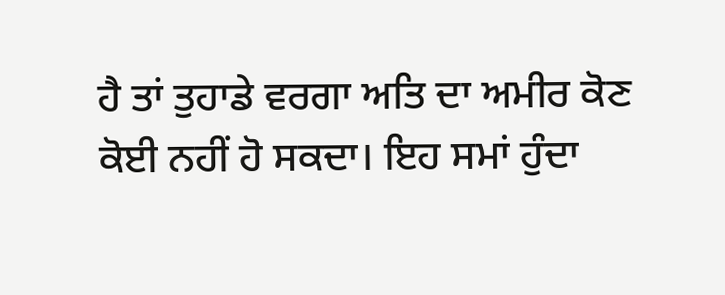ਹੈ ਤਾਂ ਤੁਹਾਡੇ ਵਰਗਾ ਅਤਿ ਦਾ ਅਮੀਰ ਕੋਣ ਕੋਈ ਨਹੀਂ ਹੋ ਸਕਦਾ। ਇਹ ਸਮਾਂ ਹੁੰਦਾ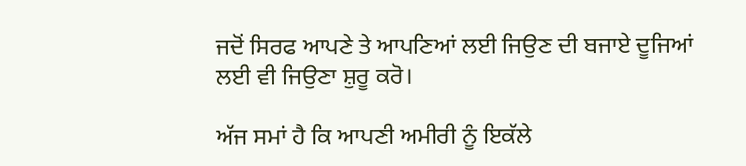ਜਦੋਂ ਸਿਰਫ ਆਪਣੇ ਤੇ ਆਪਣਿਆਂ ਲਈ ਜਿਉਣ ਦੀ ਬਜਾਏ ਦੂਜਿਆਂ ਲਈ ਵੀ ਜਿਉਣਾ ਸ਼ੁਰੂ ਕਰੋ।

ਅੱਜ ਸਮਾਂ ਹੈ ਕਿ ਆਪਣੀ ਅਮੀਰੀ ਨੂੰ ਇਕੱਲੇ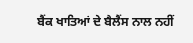ਬੈਂਕ ਖਾਤਿਆਂ ਦੇ ਬੈਲੈਂਸ ਨਾਲ ਨਹੀਂ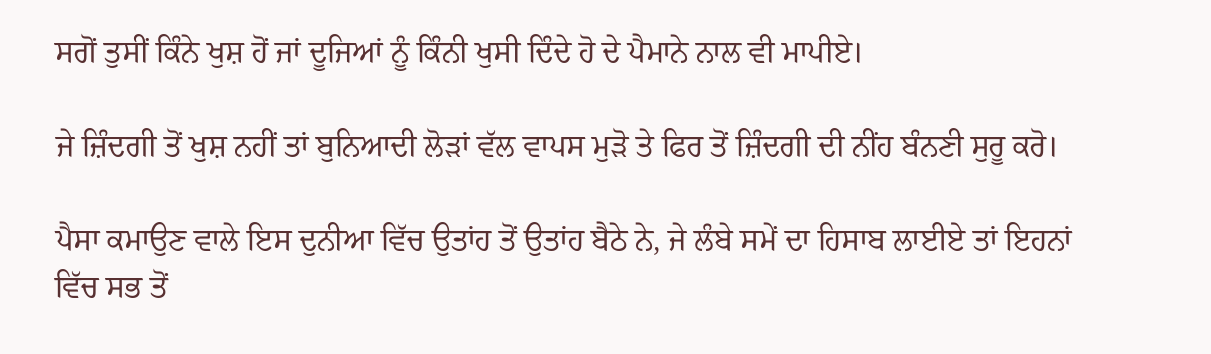ਸਗੋਂ ਤੁਸੀਂ ਕਿੰਨੇ ਖੁਸ਼ ਹੋਂ ਜਾਂ ਦੂਜਿਆਂ ਨੂੰ ਕਿੰਨੀ ਖੁਸੀ ਦਿੰਦੇ ਹੋ ਦੇ ਪੈਮਾਨੇ ਨਾਲ ਵੀ ਮਾਪੀਏ।

ਜੇ ਜ਼ਿੰਦਗੀ ਤੋਂ ਖੁਸ਼ ਨਹੀਂ ਤਾਂ ਬੁਨਿਆਦੀ ਲੋੜਾਂ ਵੱਲ ਵਾਪਸ ਮੁੜੋ ਤੇ ਫਿਰ ਤੋਂ ਜ਼ਿੰਦਗੀ ਦੀ ਨੀਂਹ ਬੰਨਣੀ ਸੁਰੂ ਕਰੋ।

ਪੈਸਾ ਕਮਾਉਣ ਵਾਲੇ ਇਸ ਦੁਨੀਆ ਵਿੱਚ ਉਤਾਂਹ ਤੋਂ ਉਤਾਂਹ ਬੈਠੇ ਨੇ, ਜੇ ਲੰਬੇ ਸਮੇਂ ਦਾ ਹਿਸਾਬ ਲਾਈਏ ਤਾਂ ਇਹਨਾਂ ਵਿੱਚ ਸਭ ਤੋਂ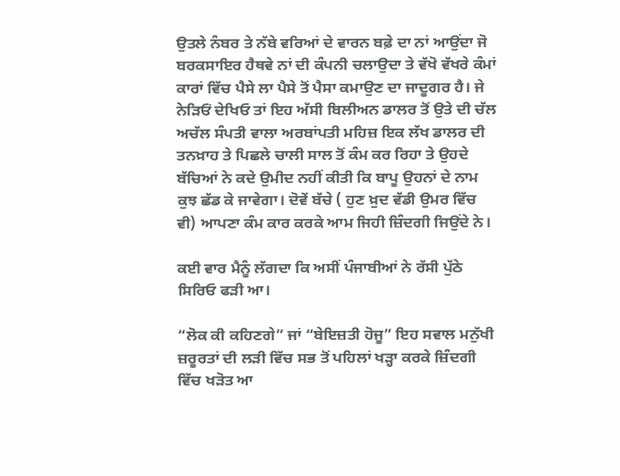ਉਤਲੇ ਨੰਬਰ ਤੇ ਨੱਬੇ ਵਰਿਆਂ ਦੇ ਵਾਰਨ ਬਫ਼ੇ ਦਾ ਨਾਂ ਆਉਂਦਾ ਜੋ ਬਰਕਸਾਇਰ ਹੈਥਵੇ ਨਾਂ ਦੀ ਕੰਪਨੀ ਚਲਾਉਦਾ ਤੇ ਵੱਖੋ ਵੱਖਰੇ ਕੰਮਾਂ ਕਾਰਾਂ ਵਿੱਚ ਪੈਸੇ ਲਾ ਪੈਸੇ ਤੋਂ ਪੈਸਾ ਕਮਾਉਣ ਦਾ ਜਾਦੂਗਰ ਹੈ। ਜੇ ਨੇੜਿਓਂ ਦੇਖਿਓ ਤਾਂ ਇਹ ਅੱਸੀ ਬਿਲੀਅਨ ਡਾਲਰ ਤੋਂ ਉਤੇ ਦੀ ਚੱਲ ਅਚੱਲ ਸੰਪਤੀ ਵਾਲਾ ਅਰਬਾਂਪਤੀ ਮਹਿਜ਼ ਇਕ ਲੱਖ ਡਾਲਰ ਦੀ ਤਨਖ਼ਾਹ ਤੇ ਪਿਛਲੇ ਚਾਲੀ ਸਾਲ ਤੋਂ ਕੰਮ ਕਰ ਰਿਹਾ ਤੇ ਉਹਦੇ ਬੱਚਿਆਂ ਨੇ ਕਦੇ ਉਮੀਦ ਨਹੀਂ ਕੀਤੀ ਕਿ ਬਾਪੂ ਉਹਨਾਂ ਦੇ ਨਾਮ ਕੁਝ ਛੱਡ ਕੇ ਜਾਵੇਗਾ। ਦੋਵੇਂ ਬੱਚੇ ( ਹੁਣ ਖ਼ੁਦ ਵੱਡੀ ਉਮਰ ਵਿੱਚ ਵੀ) ਆਪਣਾ ਕੰਮ ਕਾਰ ਕਰਕੇ ਆਮ ਜਿਹੀ ਜ਼ਿੰਦਗੀ ਜਿਉਂਦੇ ਨੇ।

ਕਈ ਵਾਰ ਮੈਨੂੰ ਲੱਗਦਾ ਕਿ ਅਸੀਂ ਪੰਜਾਬੀਆਂ ਨੇ ਰੱਸੀ ਪੁੱਠੇ ਸਿਰਿਓ ਫੜੀ ਆ।

“ਲੋਕ ਕੀ ਕਹਿਣਗੇ” ਜਾਂ “ਬੇਇਜ਼ਤੀ ਹੋਜੂ” ਇਹ ਸਵਾਲ ਮਨੁੱਖੀ ਜ਼ਰੂਰਤਾਂ ਦੀ ਲੜੀ ਵਿੱਚ ਸਭ ਤੋਂ ਪਹਿਲਾਂ ਖੜ੍ਹਾ ਕਰਕੇ ਜ਼ਿੰਦਗੀ ਵਿੱਚ ਖੜੋਤ ਆ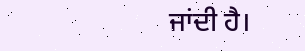ਜਾਂਦੀ ਹੈ।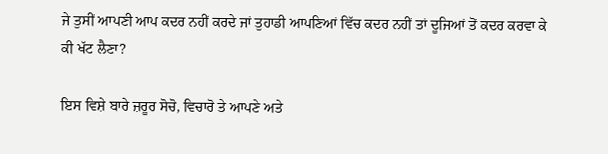ਜੇ ਤੁਸੀਂ ਆਪਣੀ ਆਪ ਕਦਰ ਨਹੀਂ ਕਰਦੇ ਜਾਂ ਤੁਹਾਡੀ ਆਪਣਿਆਂ ਵਿੱਚ ਕਦਰ ਨਹੀਂ ਤਾਂ ਦੂਜਿਆਂ ਤੋਂ ਕਦਰ ਕਰਵਾ ਕੇ ਕੀ ਖੱਟ ਲੈਣਾ?

ਇਸ ਵਿਸ਼ੇ ਬਾਰੇ ਜ਼ਰੂਰ ਸੋਚੋ, ਵਿਚਾਰੋ ਤੇ ਆਪਣੇ ਅਤੇ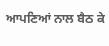ਆਪਣਿਆਂ ਨਾਲ ਬੈਠ ਕੇ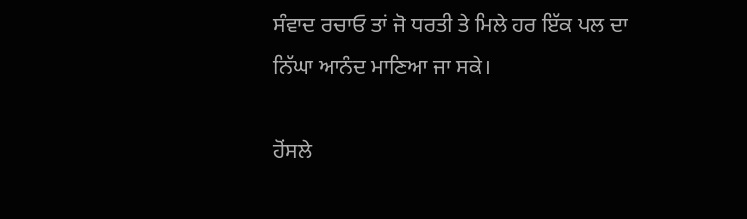ਸੰਵਾਦ ਰਚਾਓ ਤਾਂ ਜੋ ਧਰਤੀ ਤੇ ਮਿਲੇ ਹਰ ਇੱਕ ਪਲ ਦਾ ਨਿੱਘਾ ਆਨੰਦ ਮਾਣਿਆ ਜਾ ਸਕੇ।

ਹੋਂਸਲੇ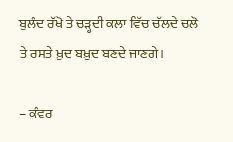ਬੁਲੰਦ ਰੱਖੋ ਤੇ ਚੜ੍ਹਦੀ ਕਲਾ ਵਿੱਚ ਚੱਲਦੇ ਚਲੋ ਤੇ ਰਸਤੇ ਖ਼ੁਦ ਬਖ਼ੁਦ ਬਣਦੇ ਜਾਣਗੇ।

– ਕੰਵਰ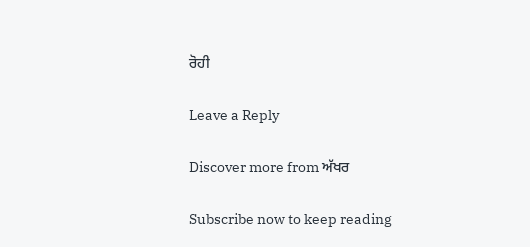ਰੋਹੀ

Leave a Reply

Discover more from ਅੱਖਰ

Subscribe now to keep reading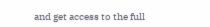and get access to the full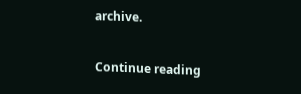archive.

Continue reading